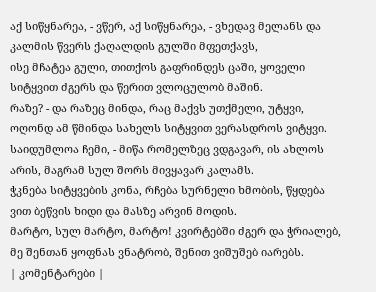აქ სიწყნარეა, - ვწერ, აქ სიწყნარეა, - ვხედავ მელანს და კალმის წვერს ქაღალდის გულში მფეთქავს,
ისე მჩატეა გული, თითქოს გაფრინდეს ცაში, ყოველი სიტყვით ძგერს და წერით ვლოცულობ მაშინ.
რაზე? - და რაზეც მინდა, რაც მაქვს უთქმელი, უტყვი, ოღონდ ამ წმინდა სახელს სიტყვით ვერასდროს ვიტყვი.
საიდუმლოა ჩემი, - მიწა რომელზეც ვდგავარ, ის ახლოს არის, მაგრამ სულ შორს მივყავარ კალამს.
ჭკნება სიტყვების კონა, რჩება სურნელი ხმობის, წყდება ვით ბეწვის ხიდი და მასზე არვინ მოდის.
მარტო, სულ მარტო, მარტო! კვირტებში ძგერ და ჭრიალებ, მე შენთან ყოფნას ვნატრობ, შენით ვიშუშებ იარებს.
| კომენტარები |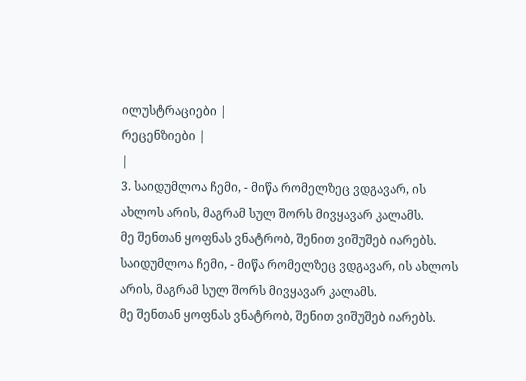ილუსტრაციები |
რეცენზიები |
|
3. საიდუმლოა ჩემი, - მიწა რომელზეც ვდგავარ, ის ახლოს არის, მაგრამ სულ შორს მივყავარ კალამს.
მე შენთან ყოფნას ვნატრობ, შენით ვიშუშებ იარებს.
საიდუმლოა ჩემი, - მიწა რომელზეც ვდგავარ, ის ახლოს არის, მაგრამ სულ შორს მივყავარ კალამს.
მე შენთან ყოფნას ვნატრობ, შენით ვიშუშებ იარებს.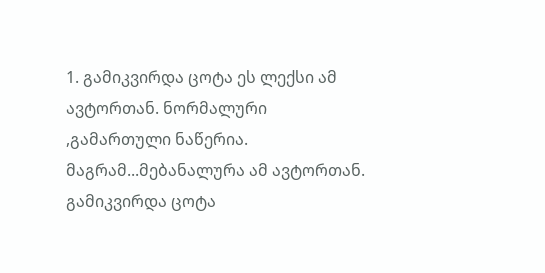1. გამიკვირდა ცოტა ეს ლექსი ამ ავტორთან. ნორმალური ,გამართული ნაწერია. მაგრამ...მებანალურა ამ ავტორთან.
გამიკვირდა ცოტა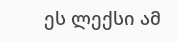ეს ლექსი ამ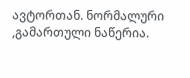ავტორთან. ნორმალური ,გამართული ნაწერია.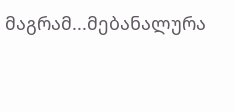მაგრამ...მებანალურა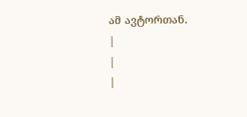ამ ავტორთან.
|
|
|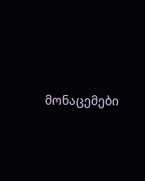მონაცემები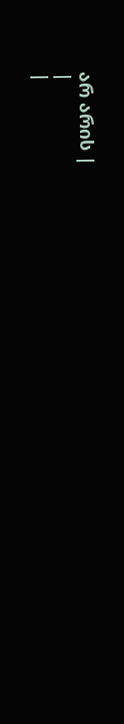არ არის |
|
|